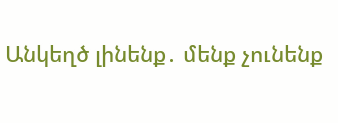Անկեղծ լինենք․ մենք չունենք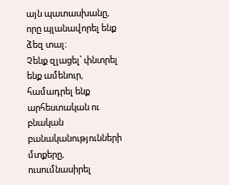այն պատասխանը, որը պլանավորել ենք ձեզ տալ։
Չենք զլացել՝ փնտրել ենք ամենուր, համադրել ենք արհեստական ու բնական բանականությունների մտքերը, ուսումնասիրել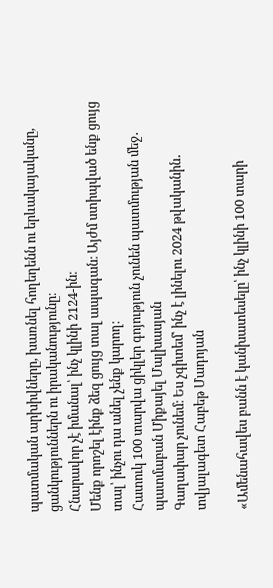պատմական արխիվները, խառնել հողեղենն ու երևակայականը, ցանկություններն ու իրականությունը։
Հնարավոր չէ իմանալ՝ ինչ կլինի 2124-ին։
Մենք որոշել էինք ձեզ ցույց տալ ապագան։ Այժմ ստիպված ենք ցույց տալ՝ ինչու դա անել չենք կարող։
Հատուկ 100 տարվա ցիկլեր գոյություն չունեն պատմության մեջ․
պատմաբան Միքայել Մալխասյան
Գաղափար չունեմ։ Ես չգիտեմ՝ ինչ է լինելու 2024 թվականին․
տվյալագետ Հաբեթ Մադոյան

«Ամենահավես բանն է կանխատեսելը՝ ինչ կլինի 100 տարի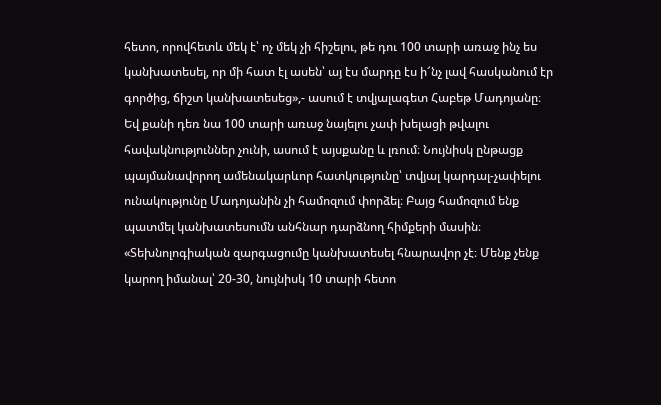հետո, որովհետև մեկ է՝ ոչ մեկ չի հիշելու, թե դու 100 տարի առաջ ինչ ես կանխատեսել, որ մի հատ էլ ասեն՝ այ էս մարդը էս ի՜նչ լավ հասկանում էր գործից, ճիշտ կանխատեսեց»,- ասում է տվյալագետ Հաբեթ Մադոյանը։
Եվ քանի դեռ նա 100 տարի առաջ նայելու չափ խելացի թվալու հավակնություններ չունի, ասում է այսքանը և լռում։ Նույնիսկ ընթացք պայմանավորող ամենակարևոր հատկությունը՝ տվյալ կարդալ-չափելու ունակությունը Մադոյանին չի համոզում փորձել։ Բայց համոզում ենք պատմել կանխատեսումն անհնար դարձնող հիմքերի մասին։
«Տեխնոլոգիական զարգացումը կանխատեսել հնարավոր չէ։ Մենք չենք կարող իմանալ՝ 20-30, նույնիսկ 10 տարի հետո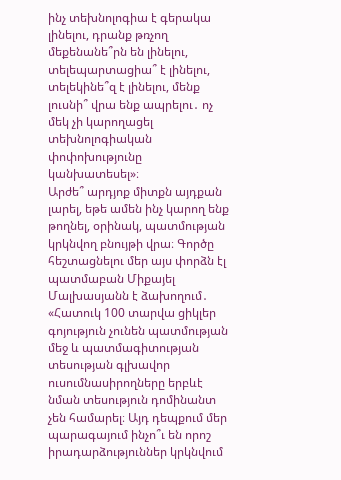ինչ տեխնոլոգիա է գերակա լինելու, դրանք թռչող մեքենանե՞րն են լինելու, տելեպարտացիա՞ է լինելու, տելեկինե՞զ է լինելու, մենք լուսնի՞ վրա ենք ապրելու․ ոչ մեկ չի կարողացել տեխնոլոգիական փոփոխությունը կանխատեսել»։
Արժե՞ արդյոք միտքն այդքան լարել, եթե ամեն ինչ կարող ենք թողնել, օրինակ, պատմության կրկնվող բնույթի վրա։ Գործը հեշտացնելու մեր այս փորձն էլ պատմաբան Միքայել Մալխասյանն է ձախողում․
«Հատուկ 100 տարվա ցիկլեր գոյություն չունեն պատմության մեջ և պատմագիտության տեսության գլխավոր ուսումնասիրողները երբևէ նման տեսություն դոմինանտ չեն համարել։ Այդ դեպքում մեր պարագայում ինչո՞ւ են որոշ իրադարձություններ կրկնվում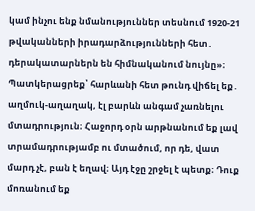կամ ինչու ենք նմանություններ տեսնում 1920-21 թվականների իրադարձությունների հետ․ դերակատարներն են հիմնականում նույնը»։
Պատկերացրեք՝ հարևանի հետ թունդ վիճել եք․ աղմուկ-աղաղակ, էլ բարևն անգամ չառնելու մտադրություն։ Հաջորդ օրն արթնանում եք լավ տրամադրությամբ ու մտածում, որ դե, վատ մարդ չէ, բան է եղավ։ Այդ էջը շրջել է պետք։ Դուք մոռանում եք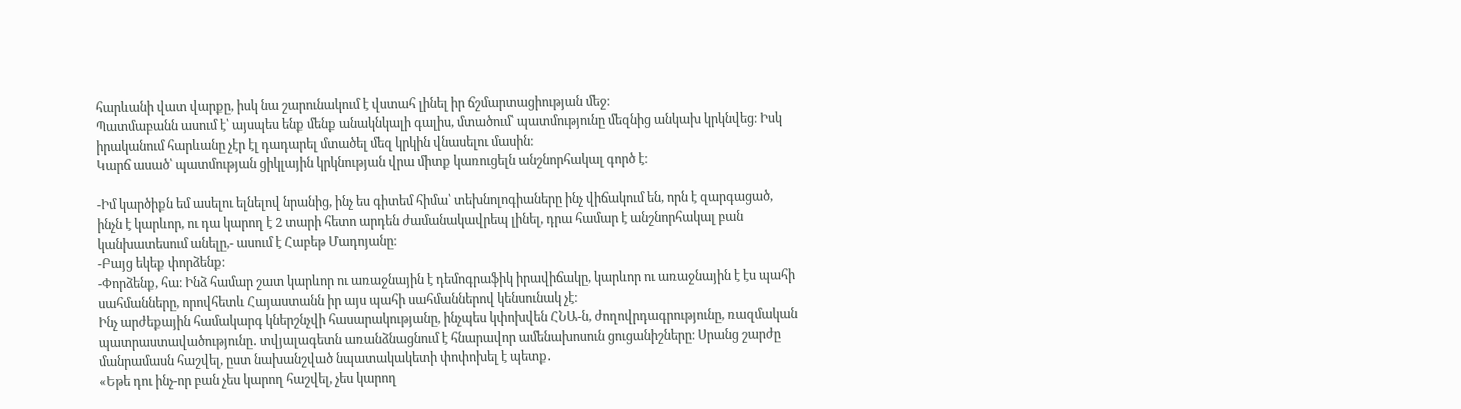հարևանի վատ վարքը, իսկ նա շարունակում է վստահ լինել իր ճշմարտացիության մեջ։
Պատմաբանն ասում է՝ այսպես ենք մենք անակնկալի գալիս, մտածում՝ պատմությունը մեզնից անկախ կրկնվեց։ Իսկ իրականում հարևանը չէր էլ դադարել մտածել մեզ կրկին վնասելու մասին։
Կարճ ասած՝ պատմության ցիկլային կրկնության վրա միտք կառուցելն անշնորհակալ գործ է։

-Իմ կարծիքն եմ ասելու ելնելով նրանից, ինչ ես գիտեմ հիմա՝ տեխնոլոգիաները ինչ վիճակում են, որն է զարգացած, ինչն է կարևոր, ու դա կարող է 2 տարի հետո արդեն ժամանակավրեպ լինել, դրա համար է անշնորհակալ բան կանխատեսում անելը,- ասում է Հաբեթ Մադոյանը։
-Բայց եկեք փորձենք։
-Փորձենք, հա։ Ինձ համար շատ կարևոր ու առաջնային է դեմոգրաֆիկ իրավիճակը, կարևոր ու առաջնային է էս պահի սահմանները, որովհետև Հայաստանն իր այս պահի սահմաններով կենսունակ չէ։
Ինչ արժեքային համակարգ կներշնչվի հասարակությանը, ինչպես կփոխվեն ՀՆԱ-ն, ժողովրդագրությունը, ռազմական պատրաստավածությունը․ տվյալագետն առանձնացնում է հնարավոր ամենախոսուն ցուցանիշները։ Սրանց շարժը մանրամասն հաշվել, ըստ նախանշված նպատակակետի փոփոխել է պետք․
«Եթե դու ինչ-որ բան չես կարող հաշվել, չես կարող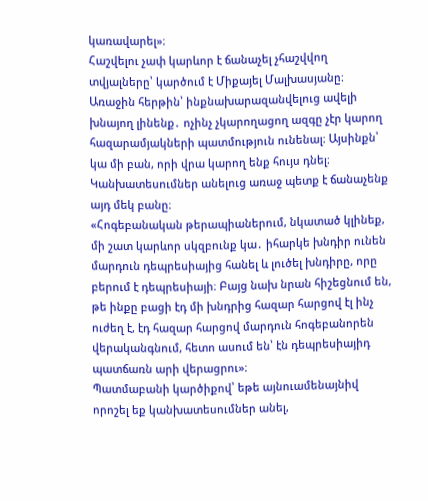կառավարել»։
Հաշվելու չափ կարևոր է ճանաչել չհաշվվող տվյալները՝ կարծում է Միքայել Մալխասյանը։ Առաջին հերթին՝ ինքնախարազանվելուց ավելի խնայող լինենք․ ոչինչ չկարողացող ազգը չէր կարող հազարամյակների պատմություն ունենալ։ Այսինքն՝ կա մի բան, որի վրա կարող ենք հույս դնել։ Կանխատեսումներ անելուց առաջ պետք է ճանաչենք այդ մեկ բանը։
«Հոգեբանական թերապիաներում, նկատած կլինեք, մի շատ կարևոր սկզբունք կա․ իհարկե խնդիր ունեն մարդուն դեպրեսիայից հանել և լուծել խնդիրը, որը բերում է դեպրեսիայի։ Բայց նախ նրան հիշեցնում են, թե ինքը բացի էդ մի խնդրից հազար հարցով էլ ինչ ուժեղ է, էդ հազար հարցով մարդուն հոգեբանորեն վերականգնում, հետո ասում են՝ էն դեպրեսիայիդ պատճառն արի վերացրու»։
Պատմաբանի կարծիքով՝ եթե այնուամենայնիվ որոշել եք կանխատեսումներ անել,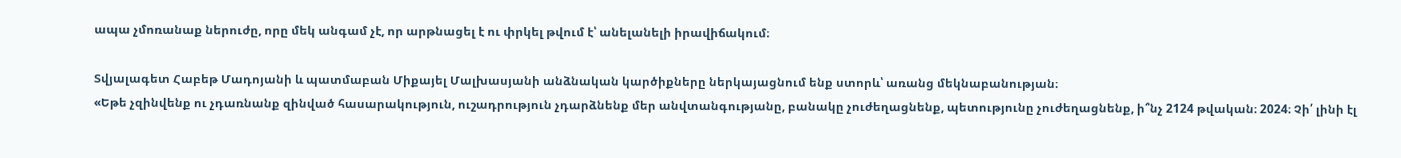ապա չմոռանաք ներուժը, որը մեկ անգամ չէ, որ արթնացել է ու փրկել թվում է՝ անելանելի իրավիճակում։

Տվյալագետ Հաբեթ Մադոյանի և պատմաբան Միքայել Մալխասյանի անձնական կարծիքները ներկայացնում ենք ստորև՝ առանց մեկնաբանության։
«Եթե չզինվենք ու չդառնանք զինված հասարակություն, ուշադրություն չդարձնենք մեր անվտանգությանը, բանակը չուժեղացնենք, պետությունը չուժեղացնենք, ի՞նչ 2124 թվական։ 2024։ Չի՛ լինի էլ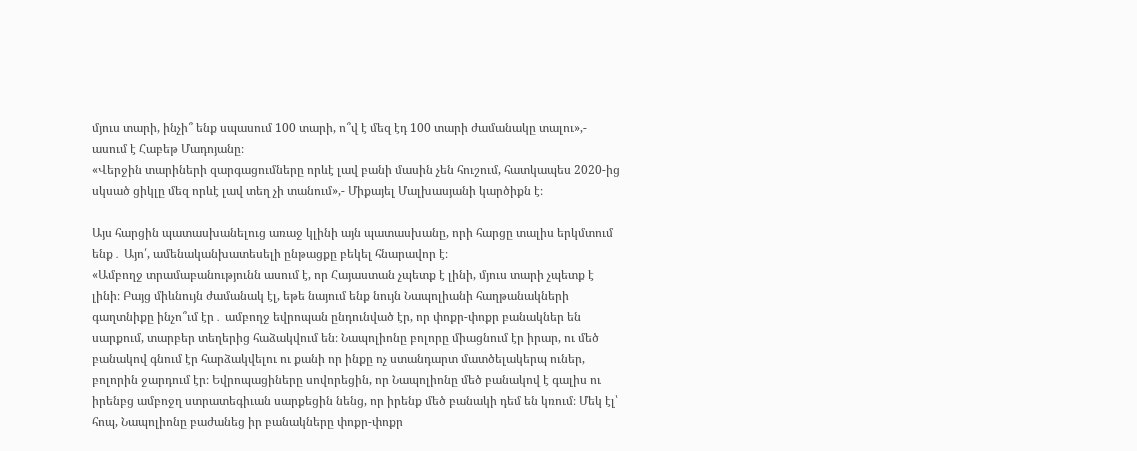մյուս տարի, ինչի՞ ենք սպասում 100 տարի, ո՞վ է մեզ էդ 100 տարի ժամանակը տալու»,- ասում է Հաբեթ Մադոյանը։
«Վերջին տարիների զարգացումները որևէ լավ բանի մասին չեն հուշում, հատկապես 2020-ից սկսած ցիկլը մեզ որևէ լավ տեղ չի տանում»,- Միքայել Մալխասյանի կարծիքն է։

Այս հարցին պատասխանելուց առաջ կլինի այն պատասխանը, որի հարցը տալիս երկմտում ենք․ Այո՛, ամենականխատեսելի ընթացքը բեկել հնարավոր է։
«Ամբողջ տրամաբանությունն ասում է, որ Հայաստան չպետք է լինի, մյուս տարի չպետք է լինի։ Բայց միևնույն ժամանակ էլ, եթե նայում ենք նույն Նապոլիանի հաղթանակների գաղտնիքը ինչո՞ւմ էր․ ամբողջ եվրոպան ընդունված էր, որ փոքր-փոքր բանակներ են սարքում, տարբեր տեղերից հաձակվում են։ Նապոլիոնը բոլորը միացնում էր իրար, ու մեծ բանակով գնում էր հարձակվելու ու քանի որ ինքը ոչ ստանդարտ մատծելակերպ ուներ, բոլորին ջարդում էր։ Եվրոպացիները սովորեցին, որ Նապոլիոնը մեծ բանակով է գալիս ու իրենբց ամբոջղ ստրատեգիւան սարքեցին նենց, որ իրենք մեծ բանակի դեմ են կռում։ Մեկ էլ՝ հոպ, Նապոլիոնը բաժանեց իր բանակները փոքր-փոքր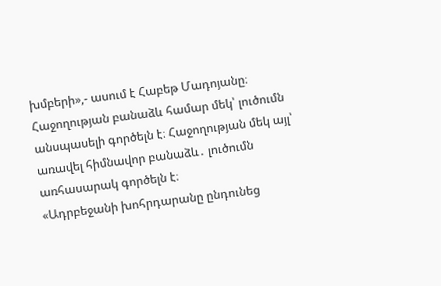խմբերի»,- ասում է Հաբեթ Մադոյանը։
Հաջողության բանաձև համար մեկ՝ լուծումն անսպասելի գործելն է։ Հաջողության մեկ այլ՝ առավել հիմնավոր բանաձև․ լուծումն առհասարակ գործելն է։
«Ադրբեջանի խոհրդարանը ընդունեց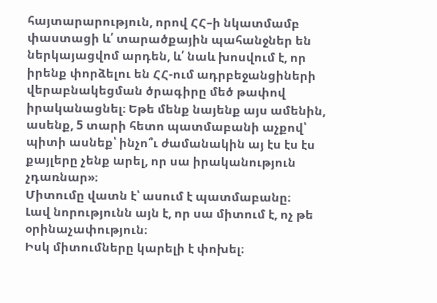հայտարարություն, որով ՀՀ–ի նկատմամբ փաստացի և՛ տարածքային պահանջներ են ներկայացվոմ արդեն, և՛ նաև խոսվում է, որ իրենք փորձելու են ՀՀ-ում ադրբեջանցիների վերաբնակեցման ծրագիրը մեծ թափով իրականացնել։ Եթե մենք նայենք այս ամենին, ասենք, 5 տարի հետո պատմաբանի աչքով՝ պիտի ասնեք՝ ինչո՞ւ ժամանակին այ էս էս էս քայլերը չենք արել, որ սա իրականություն չդառնար»։
Միտումը վատն է՝ ասում է պատմաբանը։
Լավ նորությունն այն է, որ սա միտում է, ոչ թե օրինաչափություն։
Իսկ միտումները կարելի է փոխել։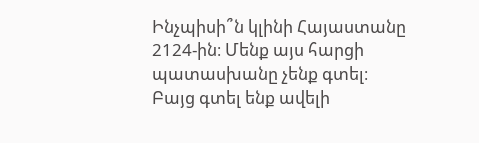Ինչպիսի՞ն կլինի Հայաստանը 2124-ին։ Մենք այս հարցի պատասխանը չենք գտել։
Բայց գտել ենք ավելի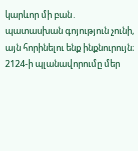կարևոր մի բան․ պատասխան գոյություն չունի, այն հորինելու ենք ինքնուրույն։
2124-ի պլանավորումը մեր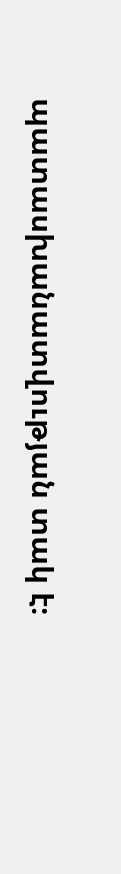պատասխանատվության տակ է։